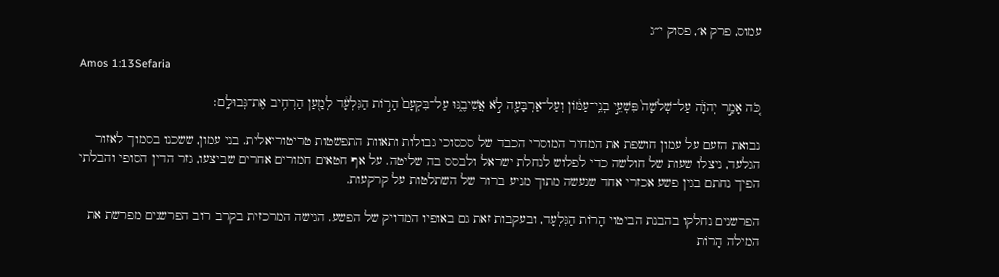עמוס, פרק א׳, פסוק י״ג

Amos 1:13Sefaria

כֹּ֚ה אָמַ֣ר יְהֹוָ֔ה עַל־שְׁלֹשָׁה֙ פִּשְׁעֵ֣י בְנֵֽי־עַמּ֔וֹן וְעַל־אַרְבָּעָ֖ה לֹ֣א אֲשִׁיבֶ֑נּוּ עַל־בִּקְעָם֙ הָר֣וֹת הַגִּלְעָ֔ד לְמַ֖עַן הַרְחִ֥יב אֶת־גְּבוּלָֽם׃

נבואת הזעם על עמון חושפת את המחיר המוסרי הכבד של סכסוכי גבולות ותאוות התפשטות טריטוריאלית. בני עמון, ששכנו בסמוך לאזור הגלעד, ניצלו שעות של חולשה כדי לפלוש לנחלת ישראל ולבסס בה שליטה. על אף חטאים חמורים אחרים שביצעו, גזר הדין הסופי והבלתי הפיך נחתם בגין פשע אכזרי אחד שנעשה מתוך מניע ברור של השתלטות על קרקעות.

הפרשנים נחלקו בהבנת הביטוי הָרוֹת הַגִּלְעָד, ובעקבות זאת גם באופיו המדויק של הפשע. הגישה המרכזית בקרב רוב הפרשנים מפרשת את המילה הָרוֹת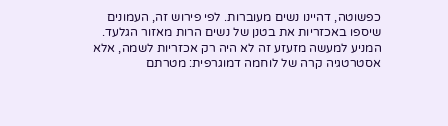כפשוטה, דהיינו נשים מעוברות. לפי פירוש זה, העמונים שיספו באכזריות את בטנן של נשים הרות מאזור הגלעד. המניע למעשה מזעזע זה לא היה רק אכזריות לשמה, אלא אסטרטגיה קרה של לוחמה דמוגרפית: מטרתם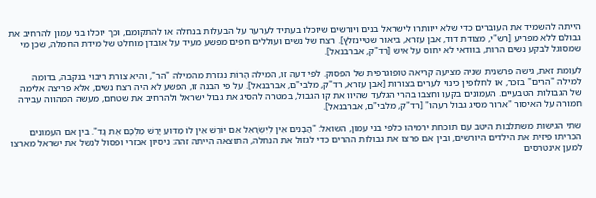הייתה להשמיד את העוברים כדי שלא ייוותרו לישראל בנים ויורשים שיוכלו בעתיד לערער על הבעלות בנחלה או להתקומם, וכך יוכלו בני עמון להרחיב את גבולם ללא מפריע [רש"י, מצודת דוד, אבן עזרא, ביאור שטיינזלץ]. רצח של נשים ועוללים חפים מפשע מעיד על אובדן מוחלט של מידת החמלה, שכן מי שמסוגל לבקע נשים הרות, בוודאי לא יחוס על איש [רד"ק, אברבנאל].

לעומת זאת, גישה פרשנית שניה מציעה קריאה טופוגרפית של הפסוק. לפי דעה זו, המילה הָרוֹת נגזרת מהמילה "הר", והיא צורת ריבוי בנקבה, בדומה למילה "הרים" בזכר, או לחלופין כינוי לערים בצורות [אבן עזרא, רד"ק, מלבי"ם, אברבנאל]. על פי הבנה זו, הפשע לא היה רצח נשים, אלא פריצה אלימה של הגבולות הטבעיים. העמונים בקעו וחצבו בהרי הגלעד שהיוו את קו הגבול, במטרה להסיג את גבול ישראל ולהרחיב את שטחם, מעשה המהווה עבירה חמורה על האיסור "ארור מסיג גבול רעהו" [רד"ק, מלבי"ם, אברבנאל].

שתי הגישות משתלבות היטב עם תוכחת ירמיהו כלפי בני עמון, השואל: "הֲבָנִים אֵין לְיִשְׂרָאֵל אִם יוֹרֵשׁ אֵין לוֹ מַדּוּעַ יָרַשׁ מַלְכָּם אֶת גָּד". בין אם העמונים הכריתו פיזית את הילדים היורשים, ובין אם פרצו את גבולות ההרים כדי לגזול את הנחלה, התוצאה הייתה זהה: ניסיון אכזרי ופסול לנשל את ישראל מארצו למען אינטרסים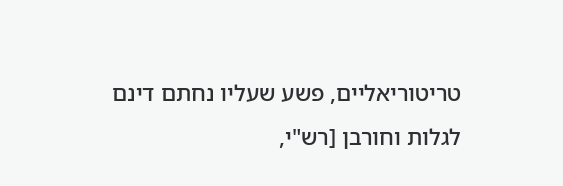טריטוריאליים, פשע שעליו נחתם דינם לגלות וחורבן [רש"י,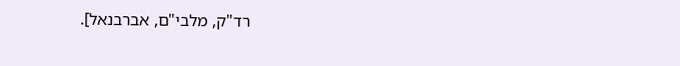רד"ק, מלבי"ם, אברבנאל].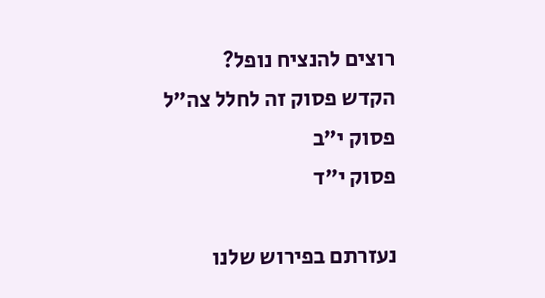רוצים להנציח נופל?
הקדש פסוק זה לחלל צה״ל
פסוק י״ב
פסוק י״ד

נעזרתם בפירוש שלנו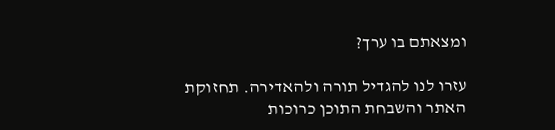ומצאתם בו ערך?

עזרו לנו להגדיל תורה ולהאדירה. תחזוקת האתר והשבחת התוכן כרוכות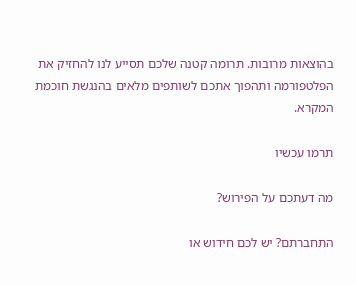בהוצאות מרובות. תרומה קטנה שלכם תסייע לנו להחזיק את הפלטפורמה ותהפוך אתכם לשותפים מלאים בהנגשת חוכמת המקרא.

תרמו עכשיו

מה דעתכם על הפירוש?

התחברתם? יש לכם חידוש או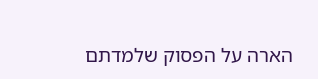הארה על הפסוק שלמדתם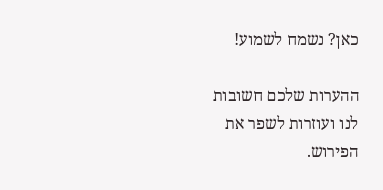כאן? נשמח לשמוע!

ההערות שלכם חשובות לנו ועוזרות לשפר את הפירוש.